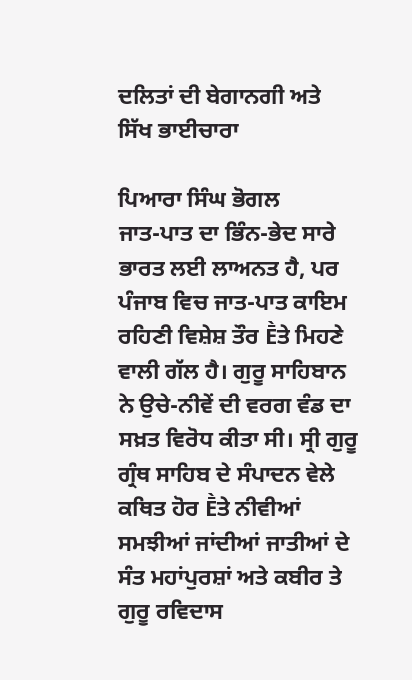ਦਲਿਤਾਂ ਦੀ ਬੇਗਾਨਗੀ ਅਤੇ ਸਿੱਖ ਭਾਈਚਾਰਾ

ਪਿਆਰਾ ਸਿੰਘ ਭੋਗਲ
ਜਾਤ-ਪਾਤ ਦਾ ਭਿੰਨ-ਭੇਦ ਸਾਰੇ ਭਾਰਤ ਲਈ ਲਾਅਨਤ ਹੈ, ਪਰ ਪੰਜਾਬ ਵਿਚ ਜਾਤ-ਪਾਤ ਕਾਇਮ ਰਹਿਣੀ ਵਿਸ਼ੇਸ਼ ਤੌਰ Ḕਤੇ ਮਿਹਣੇ ਵਾਲੀ ਗੱਲ ਹੈ। ਗੁਰੂ ਸਾਹਿਬਾਨ ਨੇ ਉਚੇ-ਨੀਵੇਂ ਦੀ ਵਰਗ ਵੰਡ ਦਾ ਸਖ਼ਤ ਵਿਰੋਧ ਕੀਤਾ ਸੀ। ਸ੍ਰੀ ਗੁਰੂ ਗ੍ਰੰਥ ਸਾਹਿਬ ਦੇ ਸੰਪਾਦਨ ਵੇਲੇ ਕਥਿਤ ਹੋਰ Ḕਤੇ ਨੀਵੀਆਂ ਸਮਝੀਆਂ ਜਾਂਦੀਆਂ ਜਾਤੀਆਂ ਦੇ ਸੰਤ ਮਹਾਂਪੁਰਸ਼ਾਂ ਅਤੇ ਕਬੀਰ ਤੇ ਗੁਰੂ ਰਵਿਦਾਸ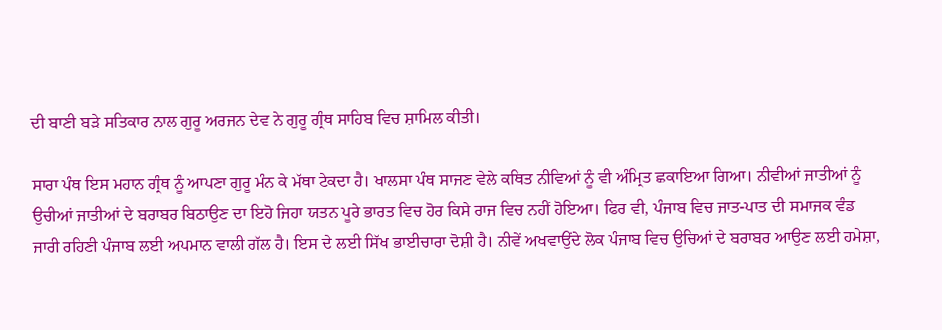ਦੀ ਬਾਣੀ ਬੜੇ ਸਤਿਕਾਰ ਨਾਲ ਗੁਰੂ ਅਰਜਨ ਦੇਵ ਨੇ ਗੁਰੂ ਗ੍ਰੰਥ ਸਾਹਿਬ ਵਿਚ ਸ਼ਾਮਿਲ ਕੀਤੀ।

ਸਾਰਾ ਪੰਥ ਇਸ ਮਹਾਨ ਗ੍ਰੰਥ ਨੂੰ ਆਪਣਾ ਗੁਰੂ ਮੰਨ ਕੇ ਮੱਥਾ ਟੇਕਦਾ ਹੈ। ਖਾਲਸਾ ਪੰਥ ਸਾਜਣ ਵੇਲੇ ਕਥਿਤ ਨੀਵਿਆਂ ਨੂੰ ਵੀ ਅੰਮ੍ਰਿਤ ਛਕਾਇਆ ਗਿਆ। ਨੀਵੀਆਂ ਜਾਤੀਆਂ ਨੂੰ ਉਚੀਆਂ ਜਾਤੀਆਂ ਦੇ ਬਰਾਬਰ ਬਿਠਾਉਣ ਦਾ ਇਹੋ ਜਿਹਾ ਯਤਨ ਪੂਰੇ ਭਾਰਤ ਵਿਚ ਹੋਰ ਕਿਸੇ ਰਾਜ ਵਿਚ ਨਹੀਂ ਹੋਇਆ। ਫਿਰ ਵੀ, ਪੰਜਾਬ ਵਿਚ ਜਾਤ-ਪਾਤ ਦੀ ਸਮਾਜਕ ਵੰਡ ਜਾਰੀ ਰਹਿਣੀ ਪੰਜਾਬ ਲਈ ਅਪਮਾਨ ਵਾਲੀ ਗੱਲ ਹੈ। ਇਸ ਦੇ ਲਈ ਸਿੱਖ ਭਾਈਚਾਰਾ ਦੋਸ਼ੀ ਹੈ। ਨੀਵੇਂ ਅਖਵਾਉਂਦੇ ਲੋਕ ਪੰਜਾਬ ਵਿਚ ਉਚਿਆਂ ਦੇ ਬਰਾਬਰ ਆਉਣ ਲਈ ਹਮੇਸ਼ਾ,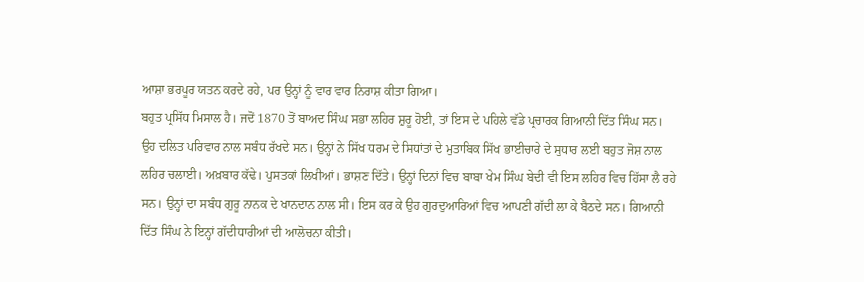ਆਸ਼ਾ ਭਰਪੂਰ ਯਤਨ ਕਰਦੇ ਰਹੇ, ਪਰ ਉਨ੍ਹਾਂ ਨੂੰ ਵਾਰ ਵਾਰ ਨਿਰਾਸ਼ ਕੀਤਾ ਗਿਆ।
ਬਹੁਤ ਪ੍ਰਸਿੱਧ ਮਿਸਾਲ ਹੈ। ਜਦੋਂ 1870 ਤੋਂ ਬਾਅਦ ਸਿੰਘ ਸਭਾ ਲਹਿਰ ਸ਼ੁਰੂ ਹੋਈ, ਤਾਂ ਇਸ ਦੇ ਪਹਿਲੇ ਵੱਡੇ ਪ੍ਰਚਾਰਕ ਗਿਆਨੀ ਦਿੱਤ ਸਿੰਘ ਸਨ। ਉਹ ਦਲਿਤ ਪਰਿਵਾਰ ਨਾਲ ਸਬੰਧ ਰੱਖਦੇ ਸਨ। ਉਨ੍ਹਾਂ ਨੇ ਸਿੱਖ ਧਰਮ ਦੇ ਸਿਧਾਂਤਾਂ ਦੇ ਮੁਤਾਬਿਕ ਸਿੱਖ ਭਾਈਚਾਰੇ ਦੇ ਸੁਧਾਰ ਲਈ ਬਹੁਤ ਜੋਸ਼ ਨਾਲ ਲਹਿਰ ਚਲਾਈ। ਅਖ਼ਬਾਰ ਕੱਢੇ। ਪੁਸਤਕਾਂ ਲਿਖੀਆਂ। ਭਾਸ਼ਣ ਦਿੱਤੇ। ਉਨ੍ਹਾਂ ਦਿਨਾਂ ਵਿਚ ਬਾਬਾ ਖੇਮ ਸਿੰਘ ਬੇਦੀ ਵੀ ਇਸ ਲਹਿਰ ਵਿਚ ਹਿੱਸਾ ਲੈ ਰਹੇ ਸਨ। ਉਨ੍ਹਾਂ ਦਾ ਸਬੰਧ ਗੁਰੂ ਨਾਨਕ ਦੇ ਖਾਨਦਾਨ ਨਾਲ ਸੀ। ਇਸ ਕਰ ਕੇ ਉਹ ਗੁਰਦੁਆਰਿਆਂ ਵਿਚ ਆਪਣੀ ਗੱਦੀ ਲਾ ਕੇ ਬੈਠਦੇ ਸਨ। ਗਿਆਨੀ ਦਿੱਤ ਸਿੰਘ ਨੇ ਇਨ੍ਹਾਂ ਗੱਦੀਧਾਰੀਆਂ ਦੀ ਆਲੋਚਨਾ ਕੀਤੀ।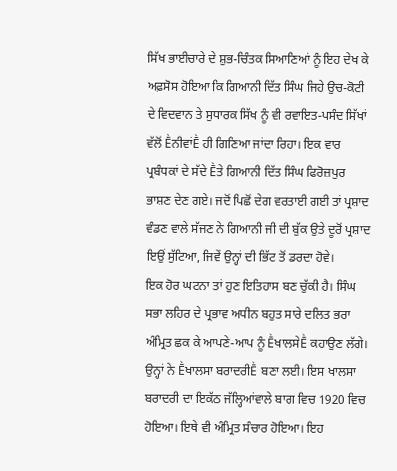ਸਿੱਖ ਭਾਈਚਾਰੇ ਦੇ ਸ਼ੁਭ-ਚਿੰਤਕ ਸਿਆਣਿਆਂ ਨੂੰ ਇਹ ਦੇਖ ਕੇ ਅਫ਼ਸੋਸ ਹੋਇਆ ਕਿ ਗਿਆਨੀ ਦਿੱਤ ਸਿੰਘ ਜਿਹੇ ਉਚ-ਕੋਟੀ ਦੇ ਵਿਦਵਾਨ ਤੇ ਸੁਧਾਰਕ ਸਿੱਖ ਨੂੰ ਵੀ ਰਵਾਇਤ-ਪਸੰਦ ਸਿੱਖਾਂ ਵੱਲੋਂ ḔਨੀਵਾਂḔ ਹੀ ਗਿਣਿਆ ਜਾਂਦਾ ਰਿਹਾ। ਇਕ ਵਾਰ ਪ੍ਰਬੰਧਕਾਂ ਦੇ ਸੱਦੇ Ḕਤੇ ਗਿਆਨੀ ਦਿੱਤ ਸਿੰਘ ਫਿਰੋਜ਼ਪੁਰ ਭਾਸ਼ਣ ਦੇਣ ਗਏ। ਜਦੋਂ ਪਿਛੋਂ ਦੇਗ ਵਰਤਾਈ ਗਈ ਤਾਂ ਪ੍ਰਸ਼ਾਦ ਵੰਡਣ ਵਾਲੇ ਸੱਜਣ ਨੇ ਗਿਆਨੀ ਜੀ ਦੀ ਬੁੱਕ ਉਤੇ ਦੂਰੋਂ ਪ੍ਰਸ਼ਾਦ ਇਉਂ ਸੁੱਟਿਆ, ਜਿਵੇਂ ਉਨ੍ਹਾਂ ਦੀ ਭਿੱਟ ਤੋਂ ਡਰਦਾ ਹੋਵੇ।
ਇਕ ਹੋਰ ਘਟਨਾ ਤਾਂ ਹੁਣ ਇਤਿਹਾਸ ਬਣ ਚੁੱਕੀ ਹੈ। ਸਿੰਘ ਸਭਾ ਲਹਿਰ ਦੇ ਪ੍ਰਭਾਵ ਅਧੀਨ ਬਹੁਤ ਸਾਰੇ ਦਲਿਤ ਭਰਾ ਅੰਮ੍ਰਿਤ ਛਕ ਕੇ ਆਪਣੇ-ਆਪ ਨੂੰ ḔਖਾਲਸੇḔ ਕਹਾਉਣ ਲੱਗੇ। ਉਨ੍ਹਾਂ ਨੇ Ḕਖਾਲਸਾ ਬਰਾਦਰੀḔ ਬਣਾ ਲਈ। ਇਸ ਖਾਲਸਾ ਬਰਾਦਰੀ ਦਾ ਇਕੱਠ ਜੱਲ੍ਹਿਆਂਵਾਲੇ ਬਾਗ ਵਿਚ 1920 ਵਿਚ ਹੋਇਆ। ਇਥੇ ਵੀ ਅੰਮ੍ਰਿਤ ਸੰਚਾਰ ਹੋਇਆ। ਇਹ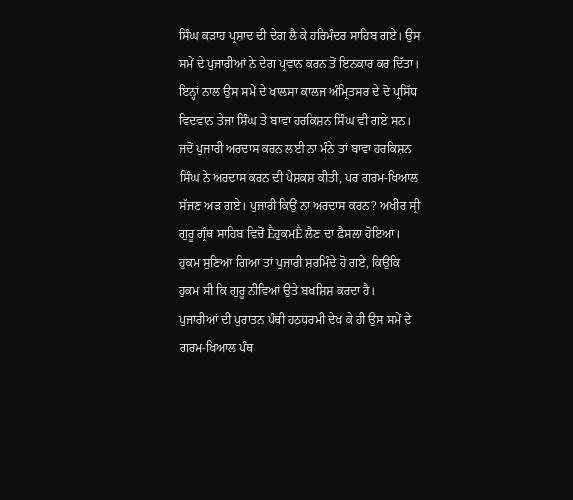ਸਿੰਘ ਕੜਾਹ ਪ੍ਰਸ਼ਾਦ ਦੀ ਦੇਗ ਲੈ ਕੇ ਹਰਿਮੰਦਰ ਸਾਹਿਬ ਗਏ। ਉਸ ਸਮੇਂ ਦੇ ਪੁਜਾਰੀਆਂ ਨੇ ਦੇਗ ਪ੍ਰਵਾਨ ਕਰਨ ਤੋਂ ਇਨਕਾਰ ਕਰ ਦਿੱਤਾ। ਇਨ੍ਹਾਂ ਨਾਲ ਉਸ ਸਮੇਂ ਦੇ ਖਾਲਸਾ ਕਾਲਜ ਅੰਮ੍ਰਿਤਸਰ ਦੇ ਦੋ ਪ੍ਰਸਿੱਧ ਵਿਦਵਾਨ ਤੇਜਾ ਸਿੰਘ ਤੇ ਬਾਵਾ ਹਰਕਿਸ਼ਨ ਸਿੰਘ ਵੀ ਗਏ ਸਨ। ਜਦੋਂ ਪੁਜਾਰੀ ਅਰਦਾਸ ਕਰਨ ਲਈ ਨਾ ਮੰਨੇ ਤਾਂ ਬਾਵਾ ਹਰਕਿਸ਼ਨ ਸਿੰਘ ਨੇ ਅਰਦਾਸ ਕਰਨ ਦੀ ਪੇਸ਼ਕਸ਼ ਕੀਤੀ, ਪਰ ਗਰਮ-ਖਿਆਲ ਸੱਜਣ ਅੜ ਗਏ। ਪੁਜਾਰੀ ਕਿਉਂ ਨਾ ਅਰਦਾਸ ਕਰਨ? ਅਖੀਰ ਸ੍ਰੀ ਗੁਰੂ ਗ੍ਰੰਥ ਸਾਹਿਬ ਵਿਚੋਂ ḔਹੁਕਮḔ ਲੈਣ ਦਾ ਫ਼ੈਸਲਾ ਹੋਇਆ। ਹੁਕਮ ਸੁਣਿਆ ਗਿਆ ਤਾਂ ਪੁਜਾਰੀ ਸ਼ਰਮਿੰਦੇ ਹੋ ਗਏ, ਕਿਉਂਕਿ ਹੁਕਮ ਸੀ ਕਿ ਗੁਰੂ ਨੀਵਿਆਂ ਉਤੇ ਬਖਸ਼ਿਸ਼ ਕਰਦਾ ਹੈ।
ਪੁਜਾਰੀਆਂ ਦੀ ਪੁਰਾਤਨ ਪੰਥੀ ਹਠਧਰਮੀ ਦੇਖ ਕੇ ਹੀ ਉਸ ਸਮੇਂ ਦੇ ਗਰਮ-ਖਿਆਲ ਪੰਥ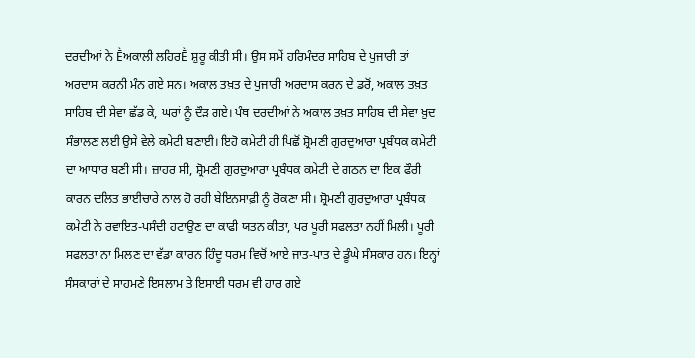ਦਰਦੀਆਂ ਨੇ Ḕਅਕਾਲੀ ਲਹਿਰḔ ਸ਼ੁਰੂ ਕੀਤੀ ਸੀ। ਉਸ ਸਮੇਂ ਹਰਿਮੰਦਰ ਸਾਹਿਬ ਦੇ ਪੁਜਾਰੀ ਤਾਂ ਅਰਦਾਸ ਕਰਨੀ ਮੰਨ ਗਏ ਸਨ। ਅਕਾਲ ਤਖ਼ਤ ਦੇ ਪੁਜਾਰੀ ਅਰਦਾਸ ਕਰਨ ਦੇ ਡਰੋਂ, ਅਕਾਲ ਤਖ਼ਤ ਸਾਹਿਬ ਦੀ ਸੇਵਾ ਛੱਡ ਕੇ, ਘਰਾਂ ਨੂੰ ਦੌੜ ਗਏ। ਪੰਥ ਦਰਦੀਆਂ ਨੇ ਅਕਾਲ ਤਖ਼ਤ ਸਾਹਿਬ ਦੀ ਸੇਵਾ ਖ਼ੁਦ ਸੰਭਾਲਣ ਲਈ ਉਸੇ ਵੇਲੇ ਕਮੇਟੀ ਬਣਾਈ। ਇਹੋ ਕਮੇਟੀ ਹੀ ਪਿਛੋਂ ਸ਼੍ਰੋਮਣੀ ਗੁਰਦੁਆਰਾ ਪ੍ਰਬੰਧਕ ਕਮੇਟੀ ਦਾ ਆਧਾਰ ਬਣੀ ਸੀ। ਜ਼ਾਹਰ ਸੀ, ਸ਼੍ਰੋਮਣੀ ਗੁਰਦੁਆਰਾ ਪ੍ਰਬੰਧਕ ਕਮੇਟੀ ਦੇ ਗਠਨ ਦਾ ਇਕ ਫੌਰੀ ਕਾਰਨ ਦਲਿਤ ਭਾਈਚਾਰੇ ਨਾਲ ਹੋ ਰਹੀ ਬੇਇਨਸਾਫ਼ੀ ਨੂੰ ਰੋਕਣਾ ਸੀ। ਸ਼੍ਰੋਮਣੀ ਗੁਰਦੁਆਰਾ ਪ੍ਰਬੰਧਕ ਕਮੇਟੀ ਨੇ ਰਵਾਇਤ-ਪਸੰਦੀ ਹਟਾਉਣ ਦਾ ਕਾਫੀ ਯਤਨ ਕੀਤਾ, ਪਰ ਪੂਰੀ ਸਫਲਤਾ ਨਹੀਂ ਮਿਲੀ। ਪੂਰੀ ਸਫਲਤਾ ਨਾ ਮਿਲਣ ਦਾ ਵੱਡਾ ਕਾਰਨ ਹਿੰਦੂ ਧਰਮ ਵਿਚੋਂ ਆਏ ਜਾਤ-ਪਾਤ ਦੇ ਡੂੰਘੇ ਸੰਸਕਾਰ ਹਨ। ਇਨ੍ਹਾਂ ਸੰਸਕਾਰਾਂ ਦੇ ਸਾਹਮਣੇ ਇਸਲਾਮ ਤੇ ਇਸਾਈ ਧਰਮ ਵੀ ਹਾਰ ਗਏ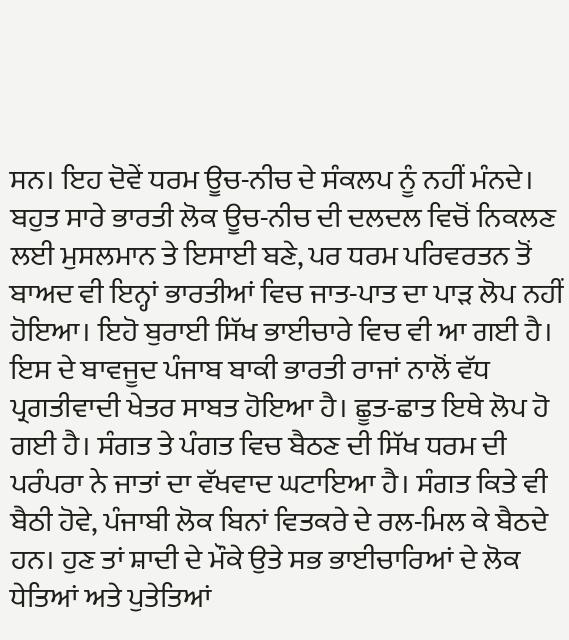ਸਨ। ਇਹ ਦੋਵੇਂ ਧਰਮ ਊਚ-ਨੀਚ ਦੇ ਸੰਕਲਪ ਨੂੰ ਨਹੀਂ ਮੰਨਦੇ। ਬਹੁਤ ਸਾਰੇ ਭਾਰਤੀ ਲੋਕ ਊਚ-ਨੀਚ ਦੀ ਦਲਦਲ ਵਿਚੋਂ ਨਿਕਲਣ ਲਈ ਮੁਸਲਮਾਨ ਤੇ ਇਸਾਈ ਬਣੇ, ਪਰ ਧਰਮ ਪਰਿਵਰਤਨ ਤੋਂ ਬਾਅਦ ਵੀ ਇਨ੍ਹਾਂ ਭਾਰਤੀਆਂ ਵਿਚ ਜਾਤ-ਪਾਤ ਦਾ ਪਾੜ ਲੋਪ ਨਹੀਂ ਹੋਇਆ। ਇਹੋ ਬੁਰਾਈ ਸਿੱਖ ਭਾਈਚਾਰੇ ਵਿਚ ਵੀ ਆ ਗਈ ਹੈ।
ਇਸ ਦੇ ਬਾਵਜੂਦ ਪੰਜਾਬ ਬਾਕੀ ਭਾਰਤੀ ਰਾਜਾਂ ਨਾਲੋਂ ਵੱਧ ਪ੍ਰਗਤੀਵਾਦੀ ਖੇਤਰ ਸਾਬਤ ਹੋਇਆ ਹੈ। ਛੂਤ-ਛਾਤ ਇਥੇ ਲੋਪ ਹੋ ਗਈ ਹੈ। ਸੰਗਤ ਤੇ ਪੰਗਤ ਵਿਚ ਬੈਠਣ ਦੀ ਸਿੱਖ ਧਰਮ ਦੀ ਪਰੰਪਰਾ ਨੇ ਜਾਤਾਂ ਦਾ ਵੱਖਵਾਦ ਘਟਾਇਆ ਹੈ। ਸੰਗਤ ਕਿਤੇ ਵੀ ਬੈਠੀ ਹੋਵੇ, ਪੰਜਾਬੀ ਲੋਕ ਬਿਨਾਂ ਵਿਤਕਰੇ ਦੇ ਰਲ-ਮਿਲ ਕੇ ਬੈਠਦੇ ਹਨ। ਹੁਣ ਤਾਂ ਸ਼ਾਦੀ ਦੇ ਮੌਕੇ ਉਤੇ ਸਭ ਭਾਈਚਾਰਿਆਂ ਦੇ ਲੋਕ ਧੇਤਿਆਂ ਅਤੇ ਪੁਤੇਤਿਆਂ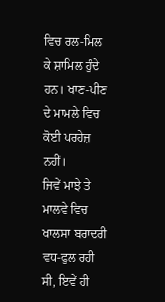ਵਿਚ ਰਲ-ਮਿਲ ਕੇ ਸ਼ਾਮਿਲ ਹੁੰਦੇ ਹਨ। ਖਾਣ-ਪੀਣ ਦੇ ਮਾਮਲੇ ਵਿਚ ਕੋਈ ਪਰਹੇਜ਼ ਨਹੀਂ।
ਜਿਵੇਂ ਮਾਝੇ ਤੇ ਮਾਲਵੇ ਵਿਚ ਖਾਲਸਾ ਬਰਾਦਰੀ ਵਧ-ਫੁਲ ਰਹੀ ਸੀ, ਇਵੇਂ ਹੀ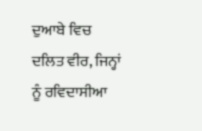ਦੁਆਬੇ ਵਿਚ ਦਲਿਤ ਵੀਰ, ਜਿਨ੍ਹਾਂ ਨੂੰ ਰਵਿਦਾਸੀਆ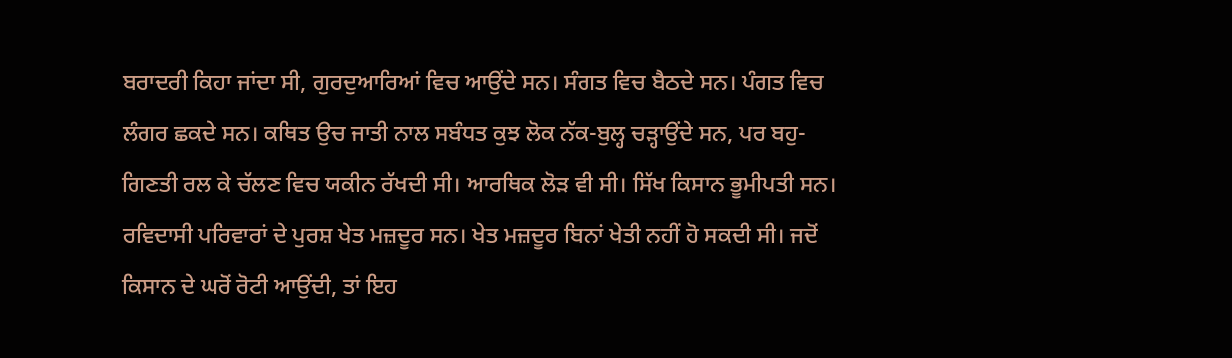ਬਰਾਦਰੀ ਕਿਹਾ ਜਾਂਦਾ ਸੀ, ਗੁਰਦੁਆਰਿਆਂ ਵਿਚ ਆਉਂਦੇ ਸਨ। ਸੰਗਤ ਵਿਚ ਬੈਠਦੇ ਸਨ। ਪੰਗਤ ਵਿਚ ਲੰਗਰ ਛਕਦੇ ਸਨ। ਕਥਿਤ ਉਚ ਜਾਤੀ ਨਾਲ ਸਬੰਧਤ ਕੁਝ ਲੋਕ ਨੱਕ-ਬੁਲ੍ਹ ਚੜ੍ਹਾਉਂਦੇ ਸਨ, ਪਰ ਬਹੁ-ਗਿਣਤੀ ਰਲ ਕੇ ਚੱਲਣ ਵਿਚ ਯਕੀਨ ਰੱਖਦੀ ਸੀ। ਆਰਥਿਕ ਲੋੜ ਵੀ ਸੀ। ਸਿੱਖ ਕਿਸਾਨ ਭੂਮੀਪਤੀ ਸਨ। ਰਵਿਦਾਸੀ ਪਰਿਵਾਰਾਂ ਦੇ ਪੁਰਸ਼ ਖੇਤ ਮਜ਼ਦੂਰ ਸਨ। ਖੇਤ ਮਜ਼ਦੂਰ ਬਿਨਾਂ ਖੇਤੀ ਨਹੀਂ ਹੋ ਸਕਦੀ ਸੀ। ਜਦੋਂ ਕਿਸਾਨ ਦੇ ਘਰੋਂ ਰੋਟੀ ਆਉਂਦੀ, ਤਾਂ ਇਹ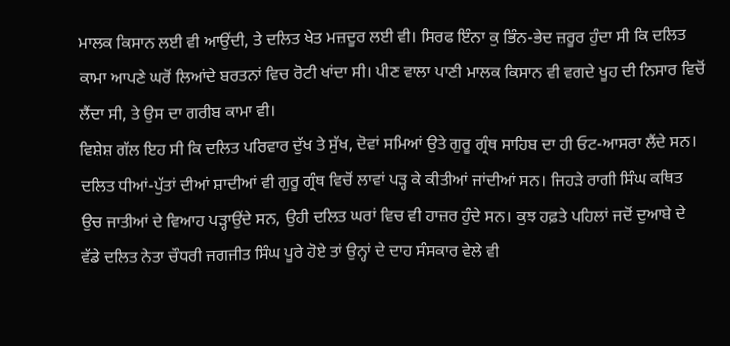ਮਾਲਕ ਕਿਸਾਨ ਲਈ ਵੀ ਆਉਂਦੀ, ਤੇ ਦਲਿਤ ਖੇਤ ਮਜ਼ਦੂਰ ਲਈ ਵੀ। ਸਿਰਫ ਇੰਨਾ ਕੁ ਭਿੰਨ-ਭੇਦ ਜ਼ਰੂਰ ਹੁੰਦਾ ਸੀ ਕਿ ਦਲਿਤ ਕਾਮਾ ਆਪਣੇ ਘਰੋਂ ਲਿਆਂਦੇ ਬਰਤਨਾਂ ਵਿਚ ਰੋਟੀ ਖਾਂਦਾ ਸੀ। ਪੀਣ ਵਾਲਾ ਪਾਣੀ ਮਾਲਕ ਕਿਸਾਨ ਵੀ ਵਗਦੇ ਖੂਹ ਦੀ ਨਿਸਾਰ ਵਿਚੋਂ ਲੈਂਦਾ ਸੀ, ਤੇ ਉਸ ਦਾ ਗਰੀਬ ਕਾਮਾ ਵੀ।
ਵਿਸ਼ੇਸ਼ ਗੱਲ ਇਹ ਸੀ ਕਿ ਦਲਿਤ ਪਰਿਵਾਰ ਦੁੱਖ ਤੇ ਸੁੱਖ, ਦੋਵਾਂ ਸਮਿਆਂ ਉਤੇ ਗੁਰੂ ਗ੍ਰੰਥ ਸਾਹਿਬ ਦਾ ਹੀ ਓਟ-ਆਸਰਾ ਲੈਂਦੇ ਸਨ। ਦਲਿਤ ਧੀਆਂ-ਪੁੱਤਾਂ ਦੀਆਂ ਸ਼ਾਦੀਆਂ ਵੀ ਗੁਰੂ ਗ੍ਰੰਥ ਵਿਚੋਂ ਲਾਵਾਂ ਪੜ੍ਹ ਕੇ ਕੀਤੀਆਂ ਜਾਂਦੀਆਂ ਸਨ। ਜਿਹੜੇ ਰਾਗੀ ਸਿੰਘ ਕਥਿਤ ਉਚ ਜਾਤੀਆਂ ਦੇ ਵਿਆਹ ਪੜ੍ਹਾਉਂਦੇ ਸਨ, ਉਹੀ ਦਲਿਤ ਘਰਾਂ ਵਿਚ ਵੀ ਹਾਜ਼ਰ ਹੁੰਦੇ ਸਨ। ਕੁਝ ਹਫ਼ਤੇ ਪਹਿਲਾਂ ਜਦੋਂ ਦੁਆਬੇ ਦੇ ਵੱਡੇ ਦਲਿਤ ਨੇਤਾ ਚੌਧਰੀ ਜਗਜੀਤ ਸਿੰਘ ਪੂਰੇ ਹੋਏ ਤਾਂ ਉਨ੍ਹਾਂ ਦੇ ਦਾਹ ਸੰਸਕਾਰ ਵੇਲੇ ਵੀ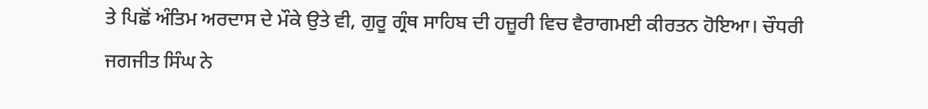ਤੇ ਪਿਛੋਂ ਅੰਤਿਮ ਅਰਦਾਸ ਦੇ ਮੌਕੇ ਉਤੇ ਵੀ, ਗੁਰੂ ਗ੍ਰੰਥ ਸਾਹਿਬ ਦੀ ਹਜ਼ੂਰੀ ਵਿਚ ਵੈਰਾਗਮਈ ਕੀਰਤਨ ਹੋਇਆ। ਚੌਧਰੀ ਜਗਜੀਤ ਸਿੰਘ ਨੇ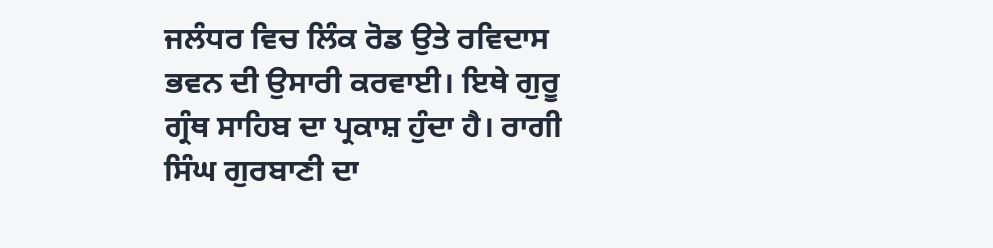ਜਲੰਧਰ ਵਿਚ ਲਿੰਕ ਰੋਡ ਉਤੇ ਰਵਿਦਾਸ ਭਵਨ ਦੀ ਉਸਾਰੀ ਕਰਵਾਈ। ਇਥੇ ਗੁਰੂ ਗ੍ਰੰਥ ਸਾਹਿਬ ਦਾ ਪ੍ਰਕਾਸ਼ ਹੁੰਦਾ ਹੈ। ਰਾਗੀ ਸਿੰਘ ਗੁਰਬਾਣੀ ਦਾ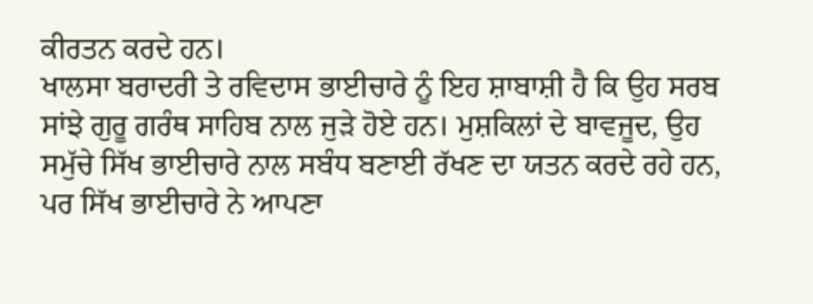ਕੀਰਤਨ ਕਰਦੇ ਹਨ।
ਖਾਲਸਾ ਬਰਾਦਰੀ ਤੇ ਰਵਿਦਾਸ ਭਾਈਚਾਰੇ ਨੂੰ ਇਹ ਸ਼ਾਬਾਸ਼ੀ ਹੈ ਕਿ ਉਹ ਸਰਬ ਸਾਂਝੇ ਗੁਰੂ ਗਰੰਥ ਸਾਹਿਬ ਨਾਲ ਜੁੜੇ ਹੋਏ ਹਨ। ਮੁਸ਼ਕਿਲਾਂ ਦੇ ਬਾਵਜੂਦ, ਉਹ ਸਮੁੱਚੇ ਸਿੱਖ ਭਾਈਚਾਰੇ ਨਾਲ ਸਬੰਧ ਬਣਾਈ ਰੱਖਣ ਦਾ ਯਤਨ ਕਰਦੇ ਰਹੇ ਹਨ, ਪਰ ਸਿੱਖ ਭਾਈਚਾਰੇ ਨੇ ਆਪਣਾ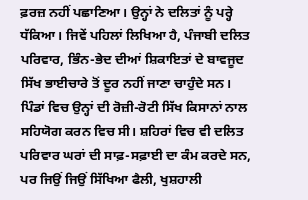ਫ਼ਰਜ਼ ਨਹੀਂ ਪਛਾਣਿਆ। ਉਨ੍ਹਾਂ ਨੇ ਦਲਿਤਾਂ ਨੂੰ ਪਰ੍ਹੇ ਧੱਕਿਆ। ਜਿਵੇਂ ਪਹਿਲਾਂ ਲਿਖਿਆ ਹੈ, ਪੰਜਾਬੀ ਦਲਿਤ ਪਰਿਵਾਰ, ਭਿੰਨ-ਭੇਦ ਦੀਆਂ ਸ਼ਿਕਾਇਤਾਂ ਦੇ ਬਾਵਜੂਦ ਸਿੱਖ ਭਾਈਚਾਰੇ ਤੋਂ ਦੂਰ ਨਹੀਂ ਜਾਣਾ ਚਾਹੁੰਦੇ ਸਨ। ਪਿੰਡਾਂ ਵਿਚ ਉਨ੍ਹਾਂ ਦੀ ਰੋਜ਼ੀ-ਰੋਟੀ ਸਿੱਖ ਕਿਸਾਨਾਂ ਨਾਲ ਸਹਿਯੋਗ ਕਰਨ ਵਿਚ ਸੀ। ਸ਼ਹਿਰਾਂ ਵਿਚ ਵੀ ਦਲਿਤ ਪਰਿਵਾਰ ਘਰਾਂ ਦੀ ਸਾਫ਼-ਸਫ਼ਾਈ ਦਾ ਕੰਮ ਕਰਦੇ ਸਨ,
ਪਰ ਜਿਉਂ ਜਿਉਂ ਸਿੱਖਿਆ ਫੈਲੀ, ਖੁਸ਼ਹਾਲੀ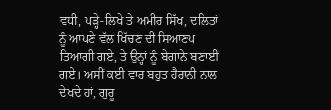ਵਧੀ, ਪੜ੍ਹੇ-ਲਿਖੇ ਤੇ ਅਮੀਰ ਸਿੱਖ, ਦਲਿਤਾਂ ਨੂੰ ਆਪਣੇ ਵੱਲ ਖਿੱਚਣ ਦੀ ਸਿਆਣਪ ਤਿਆਗੀ ਗਏ, ਤੇ ਉਨ੍ਹਾਂ ਨੂੰ ਬੇਗਾਨੇ ਬਣਾਈ ਗਏ। ਅਸੀਂ ਕਈ ਵਾਰ ਬਹੁਤ ਹੈਰਾਨੀ ਨਾਲ ਦੇਖਦੇ ਹਾਂ, ਗੁਰੂ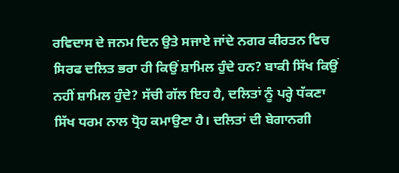ਰਵਿਦਾਸ ਦੇ ਜਨਮ ਦਿਨ ਉਤੇ ਸਜਾਏ ਜਾਂਦੇ ਨਗਰ ਕੀਰਤਨ ਵਿਚ ਸਿਰਫ ਦਲਿਤ ਭਰਾ ਹੀ ਕਿਉਂ ਸ਼ਾਮਿਲ ਹੁੰਦੇ ਹਨ? ਬਾਕੀ ਸਿੱਖ ਕਿਉਂ ਨਹੀਂ ਸ਼ਾਮਿਲ ਹੁੰਦੇ? ਸੱਚੀ ਗੱਲ ਇਹ ਹੈ, ਦਲਿਤਾਂ ਨੂੰ ਪਰ੍ਹੇ ਧੱਕਣਾ ਸਿੱਖ ਧਰਮ ਨਾਲ ਧ੍ਰੋਹ ਕਮਾਉਣਾ ਹੈ। ਦਲਿਤਾਂ ਦੀ ਬੇਗਾਨਗੀ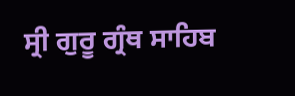ਸ੍ਰੀ ਗੁਰੂ ਗ੍ਰੰਥ ਸਾਹਿਬ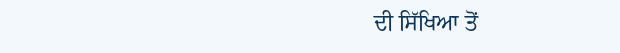ਦੀ ਸਿੱਖਿਆ ਤੋਂ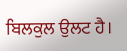ਬਿਲਕੁਲ ਉਲਟ ਹੈ।